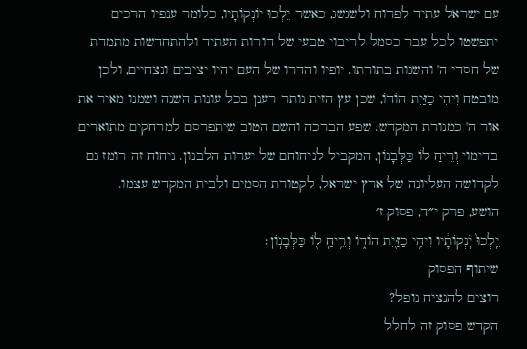עם ישראל עתיד לפרוח ולשגשג, כאשר יֵלְכוּ יוֹנְקוֹתָיו, כלומר ענפיו הרכים יתפשטו לכל עבר כסמל לריבוי טבעי של דורות העתיד ולהתחדשות מתמדת של חסדי ה' והשגות בתורתו. יופיו והדרו של העם יהיו יציבים ונצחיים, ולכן מובטח וִיהִי כַזַּיִת הוֹדוֹ, שכן עץ הזית נותר רענן בכל עונות השנה ושמנו מאיר את אור ה' כמנורת המקדש. שפע הברכה והשם הטוב שיתפרסם למרחקים מתוארים בדימוי וְרֵיחַ לוֹ כַּלְּבָנוֹן, המקביל לניחוחם של יערות הלבנון. ניחוח זה רומז גם לקדושה העליונה של ארץ ישראל, לקטורת הסמים ולבית המקדש עצמו.
הושע, פרק י״ד, פסוק ז׳
יֵֽלְכוּ֙ יֹֽנְקוֹתָ֔יו וִיהִ֥י כַזַּ֖יִת הוֹד֑וֹ וְרֵ֥יחַֽ ל֖וֹ כַּלְּבָנֽוֹן׃
שיתוף הפסוק
רוצים להנציח נופל?
הקדש פסוק זה לחלל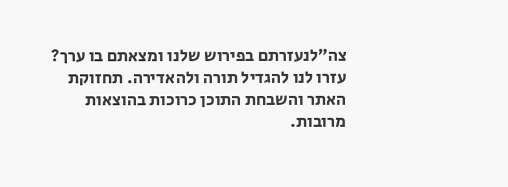צה״לנעזרתם בפירוש שלנו ומצאתם בו ערך?
עזרו לנו להגדיל תורה ולהאדירה. תחזוקת האתר והשבחת התוכן כרוכות בהוצאות מרובות.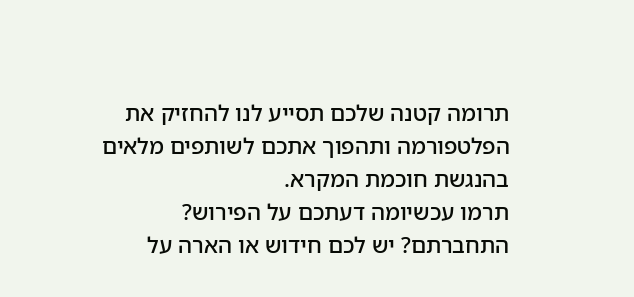תרומה קטנה שלכם תסייע לנו להחזיק את הפלטפורמה ותהפוך אתכם לשותפים מלאים בהנגשת חוכמת המקרא.
תרמו עכשיומה דעתכם על הפירוש?
התחברתם? יש לכם חידוש או הארה על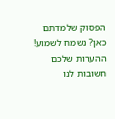הפסוק שלמדתם כאן? נשמח לשמוע!
ההערות שלכם חשובות לנו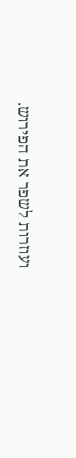ועוזרות לשפר את הפירוש.